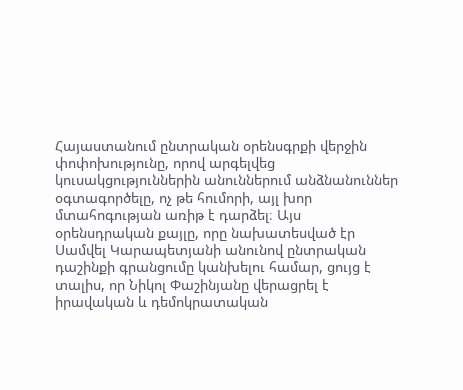Հայաստանում ընտրական օրենսգրքի վերջին փոփոխությունը, որով արգելվեց կուսակցություններին անուններում անձնանուններ օգտագործելը, ոչ թե հումորի, այլ խոր մտահոգության առիթ է դարձել։ Այս օրենսդրական քայլը, որը նախատեսված էր Սամվել Կարապետյանի անունով ընտրական դաշինքի գրանցումը կանխելու համար, ցույց է տալիս, որ Նիկոլ Փաշինյանը վերացրել է իրավական և դեմոկրատական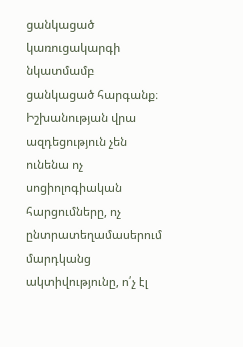ցանկացած կառուցակարգի նկատմամբ ցանկացած հարգանք։
Իշխանության վրա ազդեցություն չեն ունենա ոչ սոցիոլոգիական հարցումները, ոչ ընտրատեղամասերում մարդկանց ակտիվությունը, ո՛չ էլ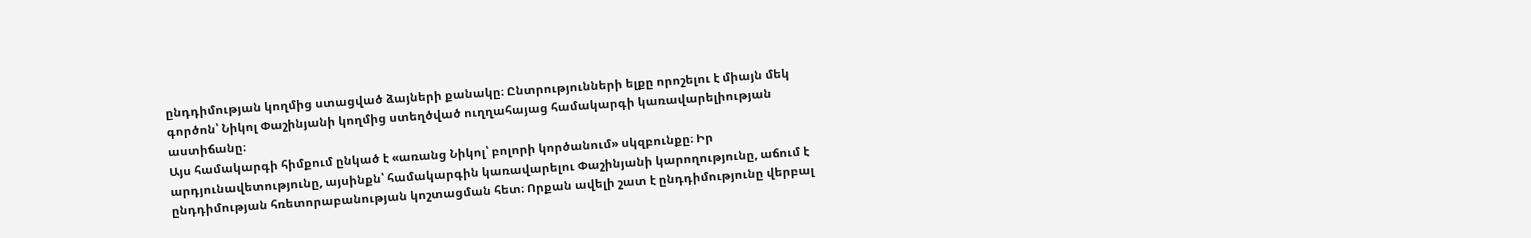ընդդիմության կողմից ստացված ձայների քանակը։ Ընտրությունների ելքը որոշելու է միայն մեկ գործոն՝ Նիկոլ Փաշինյանի կողմից ստեղծված ուղղահայաց համակարգի կառավարելիության աստիճանը։
Այս համակարգի հիմքում ընկած է «առանց Նիկոլ՝ բոլորի կործանում» սկզբունքը։ Իր արդյունավետությունը, այսինքն՝ համակարգին կառավարելու Փաշինյանի կարողությունը, աճում է ընդդիմության հռետորաբանության կոշտացման հետ։ Որքան ավելի շատ է ընդդիմությունը վերբալ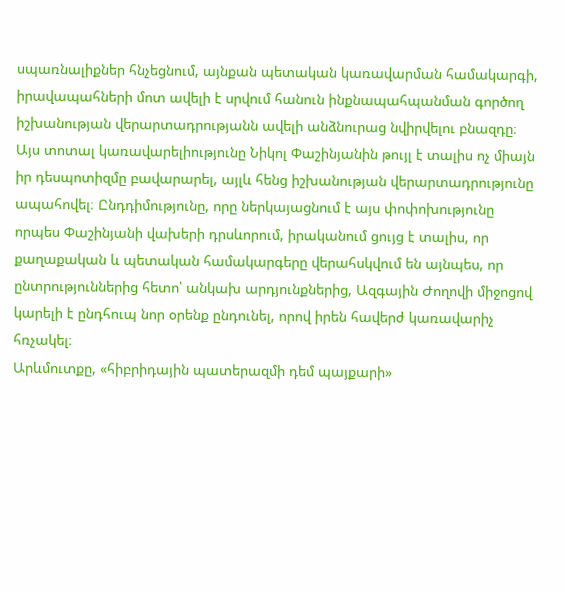սպառնալիքներ հնչեցնում, այնքան պետական կառավարման համակարգի, իրավապահների մոտ ավելի է սրվում հանուն ինքնապահպանման գործող իշխանության վերարտադրությանն ավելի անձնուրաց նվիրվելու բնազդը։
Այս տոտալ կառավարելիությունը Նիկոլ Փաշինյանին թույլ է տալիս ոչ միայն իր դեսպոտիզմը բավարարել, այլև հենց իշխանության վերարտադրությունը ապահովել։ Ընդդիմությունը, որը ներկայացնում է այս փոփոխությունը որպես Փաշինյանի վախերի դրսևորում, իրականում ցույց է տալիս, որ քաղաքական և պետական համակարգերը վերահսկվում են այնպես, որ ընտրություններից հետո՝ անկախ արդյունքներից, Ազգային Ժողովի միջոցով կարելի է ընդհուպ նոր օրենք ընդունել, որով իրեն հավերժ կառավարիչ հռչակել։
Արևմուտքը, «հիբրիդային պատերազմի դեմ պայքարի»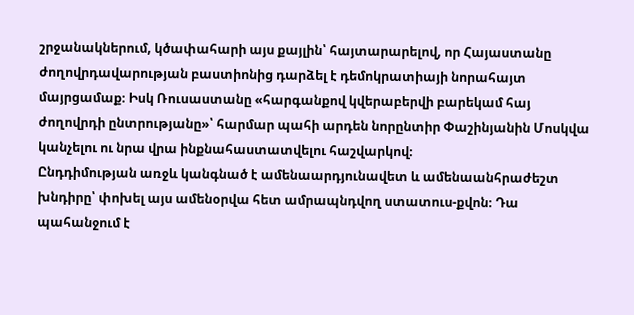շրջանակներում, կծափահարի այս քայլին՝ հայտարարելով, որ Հայաստանը ժողովրդավարության բաստիոնից դարձել է դեմոկրատիայի նորահայտ մայրցամաք։ Իսկ Ռուսաստանը «հարգանքով կվերաբերվի բարեկամ հայ ժողովրդի ընտրությանը»՝ հարմար պահի արդեն նորընտիր Փաշինյանին Մոսկվա կանչելու ու նրա վրա ինքնահաստատվելու հաշվարկով։
Ընդդիմության առջև կանգնած է ամենաարդյունավետ և ամենաանհրաժեշտ խնդիրը՝ փոխել այս ամենօրվա հետ ամրապնդվող ստատուս-քվոն։ Դա պահանջում է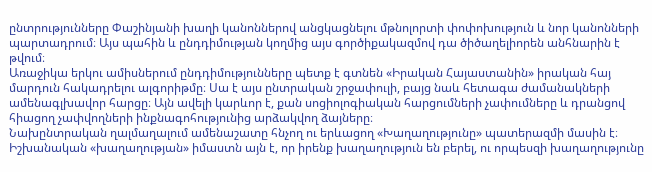ընտրությունները Փաշինյանի խաղի կանոններով անցկացնելու մթնոլորտի փոփոխություն և նոր կանոնների պարտադրում։ Այս պահին և ընդդիմության կողմից այս գործիքակազմով դա ծիծաղելիորեն անհնարին է թվում։
Առաջիկա երկու ամիսներում ընդդիմությունները պետք է գտնեն «Իրական Հայաստանին» իրական հայ մարդուն հակադրելու ալգորիթմը։ Սա է այս ընտրական շրջափուլի, բայց նաև հետագա ժամանակների ամենագլխավոր հարցը։ Այն ավելի կարևոր է, քան սոցիոլոգիական հարցումների չափումները և դրանցով հիացող չափվողների ինքնագոհությունից արձակվող ձայները։
Նախընտրական ղալմաղալում ամենաշատը հնչող ու երևացող «Խաղաղությունը» պատերազմի մասին է։ Իշխանական «խաղաղության» իմաստն այն է, որ իրենք խաղաղություն են բերել, ու որպեսզի խաղաղությունը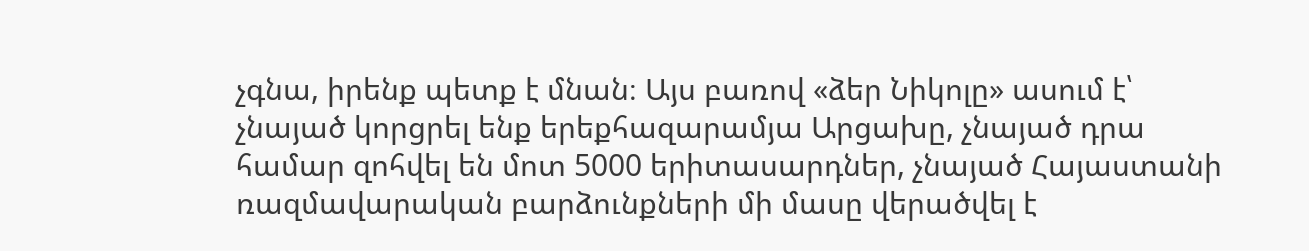չգնա, իրենք պետք է մնան։ Այս բառով «ձեր Նիկոլը» ասում է՝ չնայած կորցրել ենք երեքհազարամյա Արցախը, չնայած դրա համար զոհվել են մոտ 5000 երիտասարդներ, չնայած Հայաստանի ռազմավարական բարձունքների մի մասը վերածվել է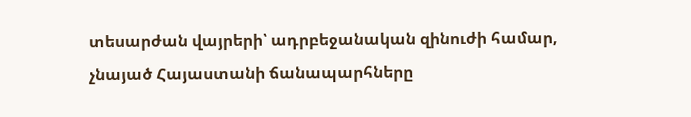տեսարժան վայրերի՝ ադրբեջանական զինուժի համար, չնայած Հայաստանի ճանապարհները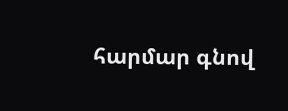հարմար գնով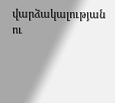վարձակալության ու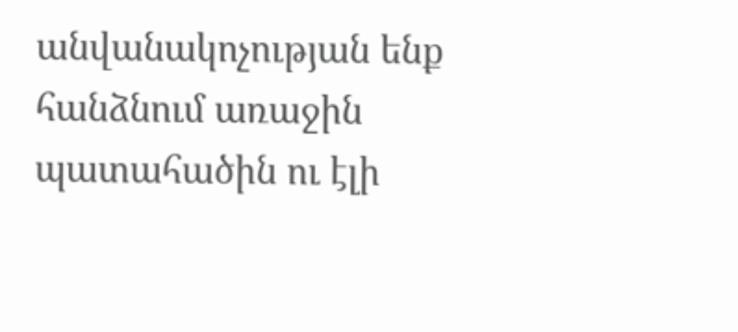անվանակոչության ենք հանձնում առաջին պատահածին ու էլի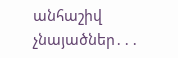անհաշիվ չնայածներ․․․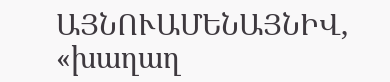ԱՅՆՈՒԱՄԵՆԱՅՆԻՎ, «խաղաղ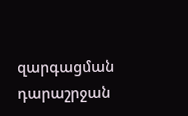զարգացման դարաշրջան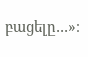բացելը․․․»։